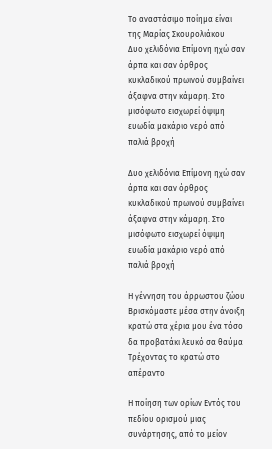Το αναστάσιμο ποίημα είναι της Μαρίας Σκουρολιάκου
Δυο χελιδόνια Επίμονη ηχώ σαν άρπα και σαν όρθρος κυκλαδικού πρωινού συμβαίνει άξαφνα στην κάμαρη. Στο μισόφωτο εισχωρεί όψιμη ευωδία μακάριο νερό από παλιά βροχή

Δυο χελιδόνια Επίμονη ηχώ σαν άρπα και σαν όρθρος κυκλαδικού πρωινού συμβαίνει άξαφνα στην κάμαρη. Στο μισόφωτο εισχωρεί όψιμη ευωδία μακάριο νερό από παλιά βροχή

Η γέννηση του άρρωστου ζώου Βρισκόμαστε μέσα στην άνοιξη κρατώ στα χέρια μου ένα τόσο δα προβατάκι λευκό σα θαύμα Τρέχοντας το κρατώ στο απέραντο

Η ποίηση των ορίων Εντός του πεδίου ορισμού μιας συνάρτησης, από το μείον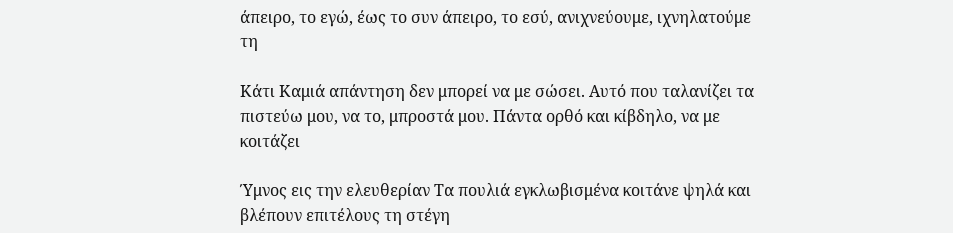άπειρο, το εγώ, έως το συν άπειρο, το εσύ, ανιχνεύουμε, ιχνηλατούμε τη

Κάτι Καμιά απάντηση δεν μπορεί να με σώσει. Αυτό που ταλανίζει τα πιστεύω μου, να το, μπροστά μου. Πάντα ορθό και κίβδηλο, να με κοιτάζει

Ύμνος εις την ελευθερίαν Τα πουλιά εγκλωβισμένα κοιτάνε ψηλά και βλέπουν επιτέλους τη στέγη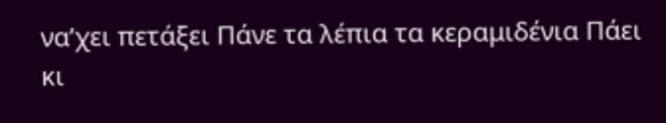να’χει πετάξει Πάνε τα λέπια τα κεραμιδένια Πάει κι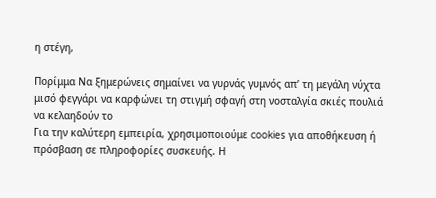η στέγη,

Πορίμμα Να ξημερώνεις σημαίνει να γυρνάς γυμνός απ’ τη μεγάλη νύχτα μισό φεγγάρι να καρφώνει τη στιγμή σφαγή στη νοσταλγία σκιές πουλιά να κελαηδούν το
Για την καλύτερη εμπειρία, χρησιμοποιούμε cookies για αποθήκευση ή πρόσβαση σε πληροφορίες συσκευής. Η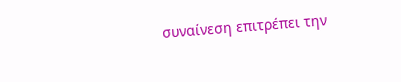συναίνεση επιτρέπει την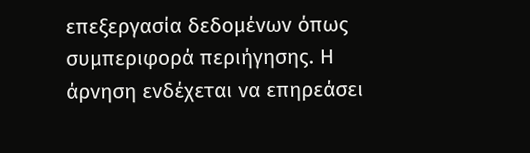επεξεργασία δεδομένων όπως συμπεριφορά περιήγησης. Η άρνηση ενδέχεται να επηρεάσει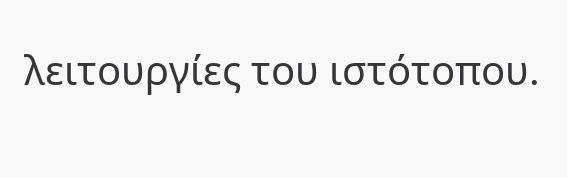λειτουργίες του ιστότοπου.